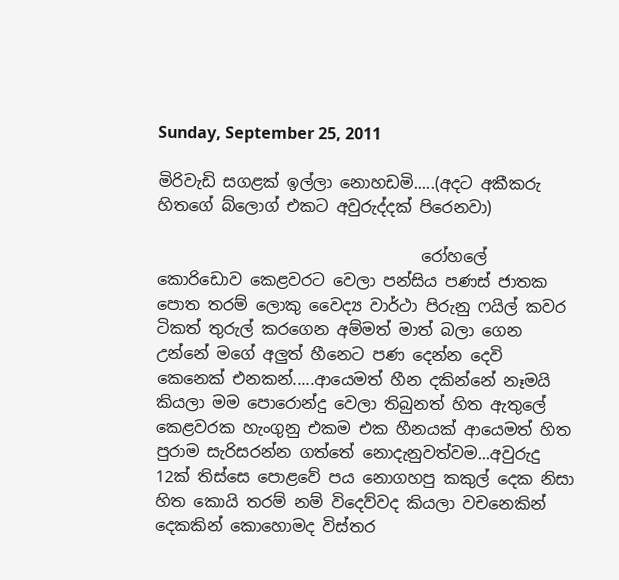Sunday, September 25, 2011

මිරිවැඩි සගළක් ඉල්ලා නොහඩමි.....(අදට අකීකරු හිතගේ බ්ලොග් එකට අවුරුද්දක් පිරෙනවා)

                                 රෝහලේ කොරිඩොව කෙළවරට වෙලා පන්සිය පණස් ජාතක පොත තරම් ලොකු වෛද්‍ය වාර්ථා පිරුනු ෆයිල් කවර ටිකත් තුරුල් කරගෙන අම්මත් මාත් බලා ගෙන උන්නේ මගේ අලුත් හීනෙට පණ දෙන්න දෙවි කෙනෙක් එනකන්.....ආයෙමත් හීන දකින්නේ නෑමයි කියලා මම පොරොන්දු වෙලා තිබුනත් හිත ඇතුලේ කෙළවරක හැංගුනු එකම එක හීනයක් ආයෙමත් හිත පුරාම සැරිසරන්න ගත්තේ නොදැනුවත්වම...අවුරුදු 12ක් තිස්සෙ පොළවේ පය නොගහපු කකුල් දෙක නිසා හිත කොයි තරම් නම් විදෙව්වද කියලා වචනෙකින් දෙකකින් කොහොමද විස්තර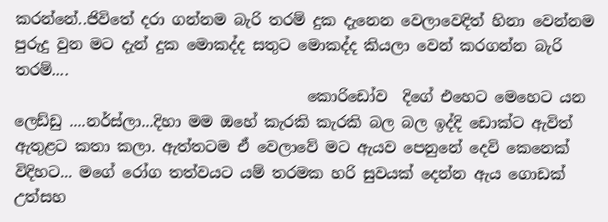කරන්නේ..ජිවිතේ දරා ගන්නම බැරි තරම් දුක දැනෙන වෙලාවෙදිත් හිනා වෙන්නම පුරුදු වුන මට දැන් දුක මොකද්ද සතුට මොකද්ද කියලා වෙන් කරගන්න බැරි තරම්....
                                       කොරිඩෝව  දිගේ එහෙට මෙහෙට යන ලෙඩ්ඩු ....නර්ස්ලා...දිහා මම ඔහේ කැරකි කැරකි බල බල ඉද්දි ඩොක්ට ඇවිත් ඇතුළට කතා කලා. ඇත්තටම ඒ වෙලාවේ මට ඇයව පෙනුනේ දෙවි කෙනෙක් විදිහට... මගේ රෝග තත්වයට යම් තරමක හරි සුවයක් දෙන්න ඇය ගොඩක් උත්සහ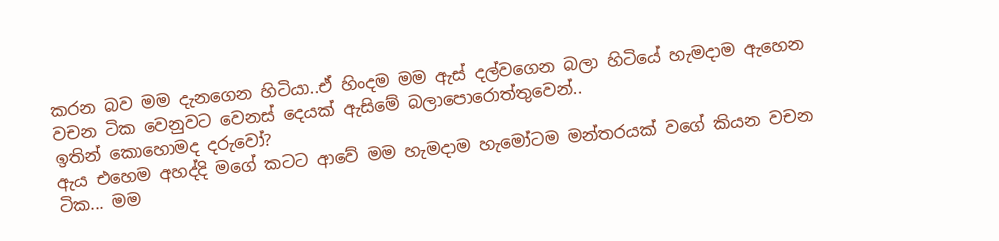කරන බව මම දැනගෙන හිටියා..ඒ හිංදම මම ඇස් දල්වගෙන බලා හිටියේ හැමදාම ඇහෙන වචන ටික වෙනුවට වෙනස් දෙයක් ඇසිමේ බලාපොරොත්තුවෙන්..
ඉතින් කොහොමද දරුවෝ?
ඇය එහෙම අහද්දි මගේ කටට ආවේ මම හැමදාම හැමෝටම මන්තරයක් වගේ කියන වචන ටික... මම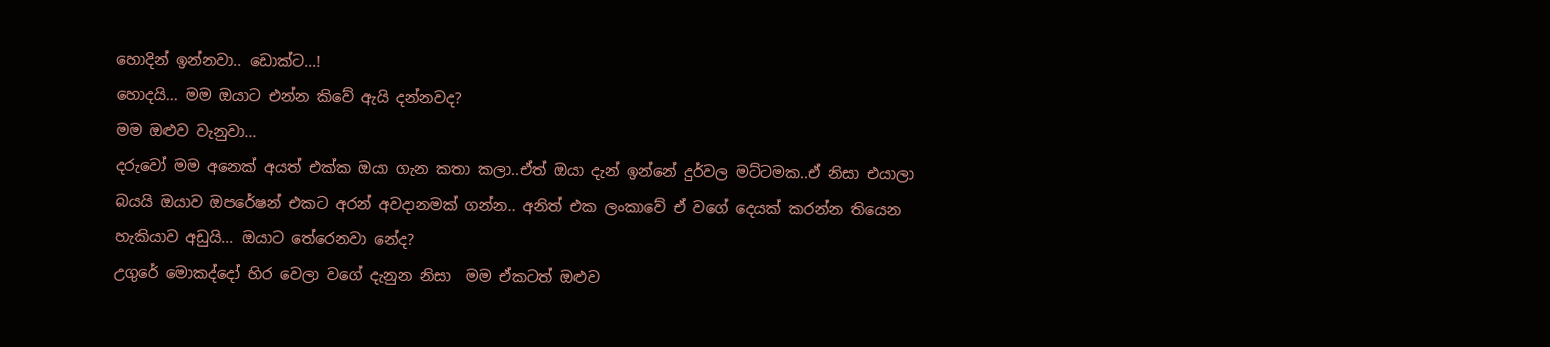හොදින් ඉන්නවා.. ඩොක්ට...!
හොදයි... මම ඔයාට එන්න කිවේ ඇයි දන්නවද?
මම ඔළුව වැනුවා...
දරුවෝ මම අනෙක් අයත් එක්ක ඔයා ගැන කතා කලා..ඒත් ඔයා දැන් ඉන්නේ දුර්වල මට්ටමක..ඒ නිසා එයාලා බයයි ඔයාව ඔපරේෂන් එකට අරන් අවදානමක් ගන්න.. අනිත් එක ලංකාවේ ඒ වගේ දෙයක් කරන්න තියෙන හැකියාව අඩුයි... ඔයාට තේරෙනවා නේද?
උගුරේ මොකද්දෝ හිර වෙලා වගේ දැනුන නිසා  මම ඒකටත් ඔළුව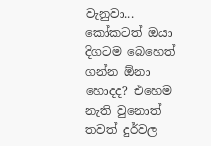වැනුවා...
කෝකටත් ඔයා දිගටම බෙහෙත් ගන්න ඕනා හොදද? එහෙම නැති වුනොත් තවත් දුර්වල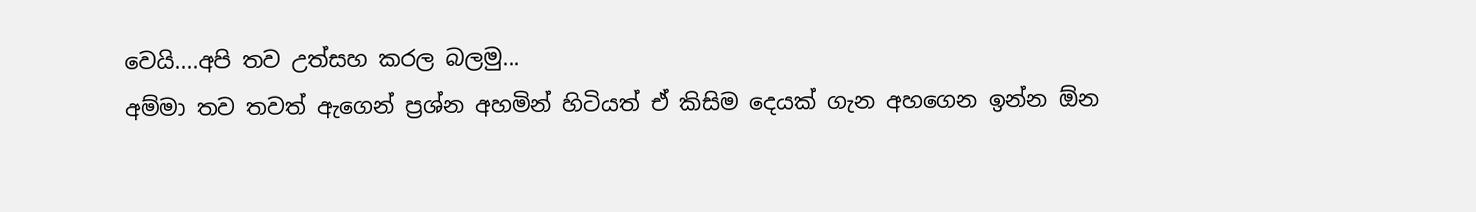වෙයි....අපි තව උත්සහ කරල බලමු...
අම්මා තව තවත් ඇගෙන් ප්‍රශ්න අහමින් හිටියත් ඒ කිසිම දෙයක් ගැන අහගෙන ඉන්න ඕන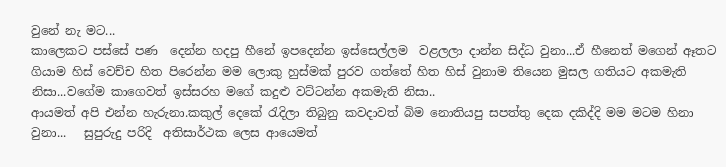වුනේ නැ මට...
කාලෙකට පස්සේ පණ  දෙන්න හදපු හීනේ ඉපදෙන්න ඉස්සෙල්ලම  වළලලා දාන්න සිද්ධ වුනා...ඒ හීනෙත් මගෙන් ඈතට ගියාම හිස් වෙච්ච හිත පිරෙන්න මම ලොකු හුස්මක් පුරව ගත්තේ හිත හිස් වුනාම තියෙන මුසල ගතියට අකමැති නිසා...වගේම කාගෙවත් ඉස්සරහ මගේ කදුළු වට්ටන්න අකමැති නිසා..
ආයමත් අපි එන්න හැරුනා.කකුල් දෙකේ රැදිලා තිබුනු කවදාවත් බිම නොතියපු සපත්තු දෙක දකිද්දි මම මටම හිනා වුනා...   සුපුරුදු පරිදි  අතිසාර්ථක ලෙස ආයෙමත්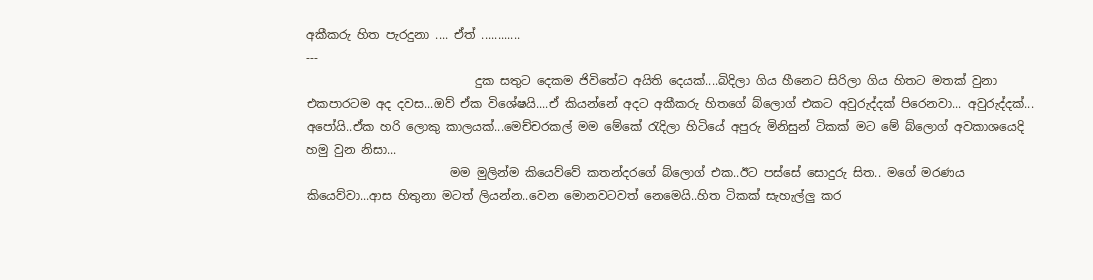අකීකරු හිත පැරදුනා .... ඒත් ............
---
                            දුක සතුට දෙකම ජිවිතේට අයිති දෙයක්....බිදිලා ගිය හීනෙට සිරිලා ගිය හිතට මතක් වුනා එකපාරටම අද දවස...ඔව් ඒක විශේෂයි....ඒ කියන්නේ අදට අකීකරු හිතගේ බ්ලොග් එකට අවුරුද්දක් පිරෙනවා... අවුරුද්දක්... අපෝයි..ඒක හරි ලොකු කාලයක්...මෙච්චරකල් මම මේකේ රැදිලා හිටියේ අපුරු මිනිසුන් ටිකක් මට මේ බ්ලොග් අවකාශයෙදි හමු වුන නිසා...
                        මම මුලින්ම කියෙව්වේ කතන්දරගේ බ්ලොග් එක..ඊට පස්සේ සොදුරු සිත.. මගේ මරණය කියෙව්වා...ආස හිතුනා මටත් ලියන්න..වෙන මොනවටවත් නෙමෙයි..හිත ටිකක් සැහැල්ලු කර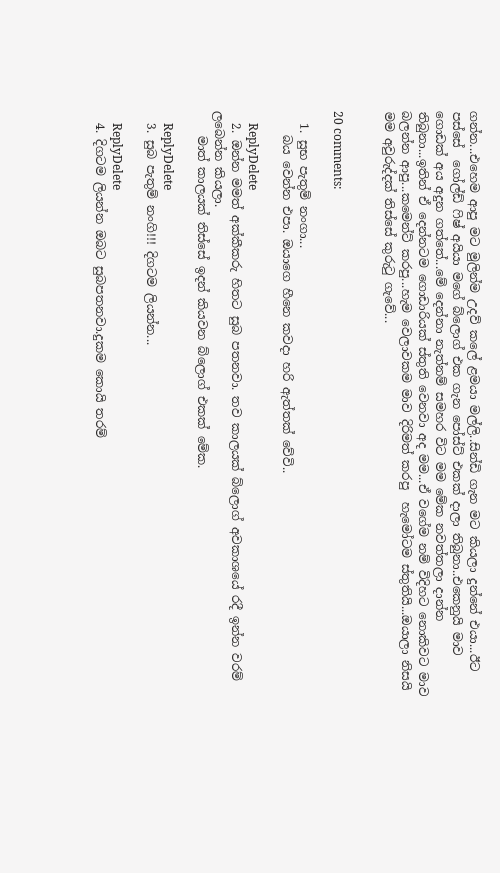ගන්න...එහෙම ආපු මට මුලින්ම උදව් කලේ ළමයා මල්ලි..සින්ඩි ගැන මට කියලා දුන්නේ එයා...ඊට පස්සේ  ගෝල්ඩ් ෆිෂ් අයියා මගේ බ්ලොග් එක ගැන පෝස්ට් එකක් දාලා තිබුනා..එකෙනුයි මාව ගොඩක් අය අදුන ගත්තේ...මේ දෙන්නා නැත්නම් සමහර විට මම මේක නවත්තලා දාන්න තිබුනා...ඉතින් ඒ දෙන්නටම ගොඩාරියක් ස්තුති වෙනවා අද මම...ඒ වගේම නම් විදිහට නොකිවට මාව බලන්න ආපු...කමෙන්ට් කරපු...හැම වෙලාවකම මාව දිරිමත් කරපු  හැමෝටම ස්තුතියි...ඔයාලා නිසයි මම අවුරුද්දක් තිස්සේ කුරුටු ගැවේ...


20 comments:

  1. සුභ පැතුම් නංගා...
    බය වෙන්න එපා. ඔයාගෙ හීනෙ කවදා හරි ඇත්තක් වේවි..

    ReplyDelete
  2. ඔන්න මමත් අක්කීකරු හිතට සුබ පතනවා. තව කාලයක් බ්ලොග් අවකාශයේ රදී ඉන්න වරම් ලබෙන්න කියලා.
    මාත් කාලයක් තිස්සේ ඉදන් කියවන බ්ලොග් එකක් මේක.

    ReplyDelete
  3. සුබ පැතුම් නංගි!!! දිගටම ලියන්න...

    ReplyDelete
  4. දිගටම ලියන්න ඔබට සුබපතනවා.දුකම කොයි තරම්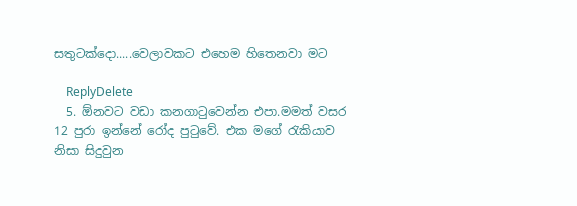සතුටක්දො.....වෙලාවකට එහෙම හිතෙනවා මට

    ReplyDelete
  5. ඕනවට වඩා කනගාටුවෙන්න එපා.මමත් වසර 12 පුරා ඉන්නේ රෝද පුටුවේ. එක මගේ රැකියාව නිසා සිදුවුන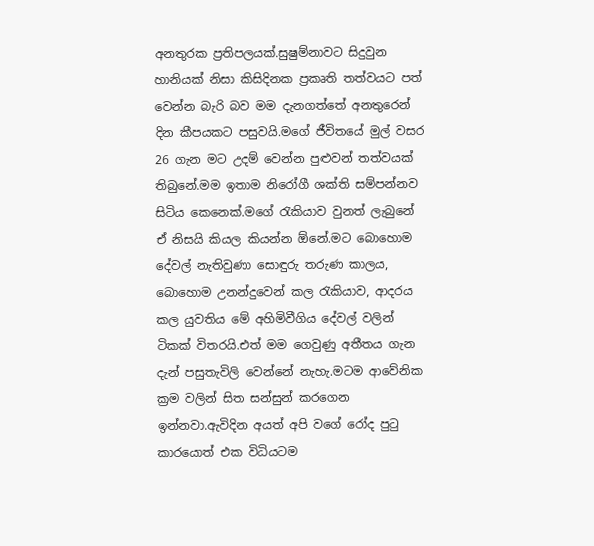අනතුරක ප්‍රතිපලයක්.සුෂුම්නාවට සිදුවුන හානියක් නිසා කිසිදිනක ප්‍රකෘති තත්වයට පත් වෙන්න බැරි බව මම දැනගත්තේ අනතුරෙන් දින කීපයකට පසුවයි.මගේ ජීවිතයේ මුල් වසර 26 ගැන මට උදම් වෙන්න පුළුවන් තත්වයක් තිබුනේ.මම ඉතාම නිරෝගී ශක්ති සම්පන්නව සිටිය කෙනෙක්.මගේ රැකියාව වුනත් ලැබුනේ ඒ නිසයි කියල කියන්න ඕනේ.මට බොහොම දේවල් නැතිවුණා සොඳුරු තරුණ කාලය, බොහොම උනන්දුවෙන් කල රැකියාව, ආදරය කල යුවතිය මේ අහිමිවීගිය දේවල් වලින් ටිකක් විතරයි.එත් මම ගෙවුණු අතීතය ගැන දැන් පසුතැවිලි වෙන්නේ නැහැ.මටම ආවේනික ක්‍රම වලින් සිත සන්සුන් කරගෙන ඉන්නවා.ඇවිදින අයත් අපි වගේ රෝද පුටු කාරයොත් එක විධියටම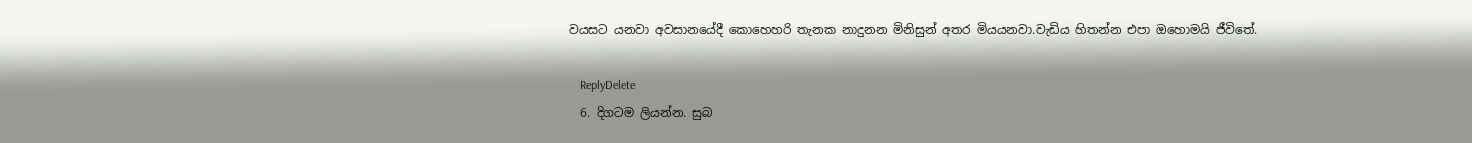වයසට යනවා අවසානයේදී කොහෙහරි තැනක නාදුනන මිනිසුන් අතර මියයනවා.වැඩිය හිතන්න එපා ඔහොමයි ජීවිතේ.

    ReplyDelete
  6. දිගටම ලියන්න. සුබ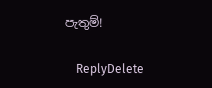පැතුම්!

    ReplyDelete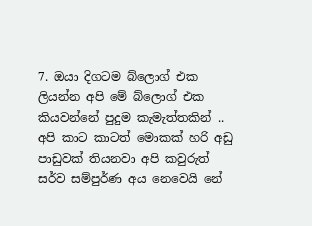7. ඔයා දිගටම බ්ලොග් එක ලියන්න අපි මේ බ්ලොග් එක කියවන්නේ පුදුම කැමැත්තකින් .. අපි කාට කාටත් මොකක් හරි අඩු පාඩුවක් තියනවා අපි කවුරුත් සර්ව සම්පුර්ණ අය නෙවෙයි නේ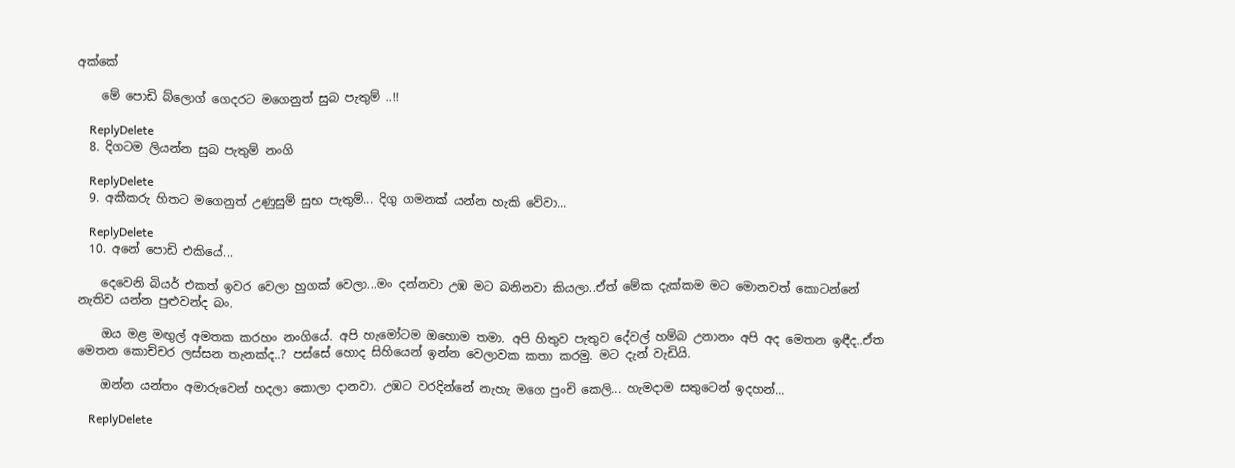අක්කේ

    මේ පොඩි බ්ලොග් ගෙදරට මගෙනුත් සුබ පැතුම් ..!!

    ReplyDelete
  8. දිගටම ලියන්න සුබ පැතුම් නංගි

    ReplyDelete
  9. අකීකරු හිතට මගෙනුත් උණුසුම් සුභ පැතුම්... දිගු ගමනක් යන්න හැකි වේවා...

    ReplyDelete
  10. අනේ පොඩි එකියේ...

    දෙවෙනි බියර් එකත් ඉවර වෙලා හුගක් වෙලා...මං දන්නවා උඹ මට බනිනවා කියලා..ඒත් මේක දැක්කම මට මොනවත් කොටන්නේ නැතිව යන්න පුළුවන්ද බං.

    ඔය මළ මඟුල් අමතක කරහං නංගියේ. අපි හැමෝටම ඔහොම තමා. අපි හිතුව පැතුව දේවල් හම්බ උනානං අපි අද මෙතන ඉඳීද..ඒත මෙතන කොච්චර ලස්සන තැනක්ද..? පස්සේ හොද සිහියෙන් ඉන්න වෙලාවක කතා කරමු. මට දැන් වැඩියි.

    ඔන්න යන්තං අමාරුවෙන් හදලා කොලා දානවා. උඹට වරදින්නේ නැහැ මගෙ පුංචි කෙලි... හැමදාම සතුටෙන් ඉදහන්...

    ReplyDelete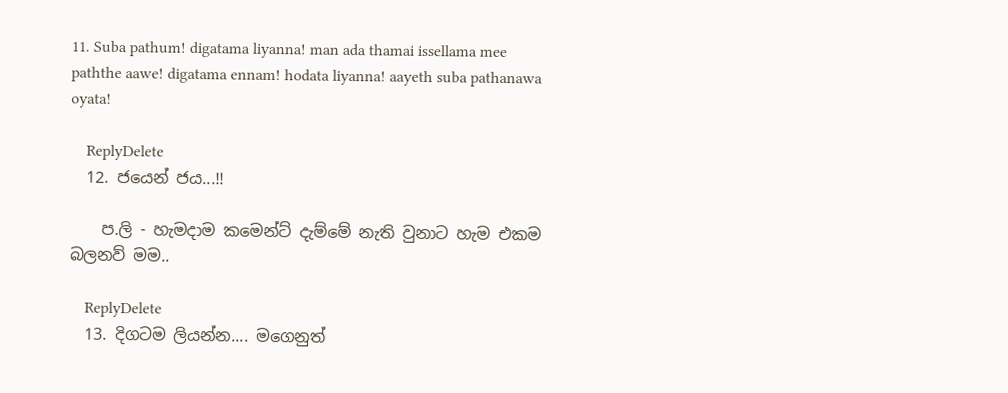11. Suba pathum! digatama liyanna! man ada thamai issellama mee paththe aawe! digatama ennam! hodata liyanna! aayeth suba pathanawa oyata!

    ReplyDelete
  12. ජයෙන් ජය...!!

    ප.ලි - හැමදාම කමෙන්ට් දැම්මේ නැති වුනාට හැම එකම බලනව් මම..

    ReplyDelete
  13. දිගටම ලියන්න.... මගෙනුත්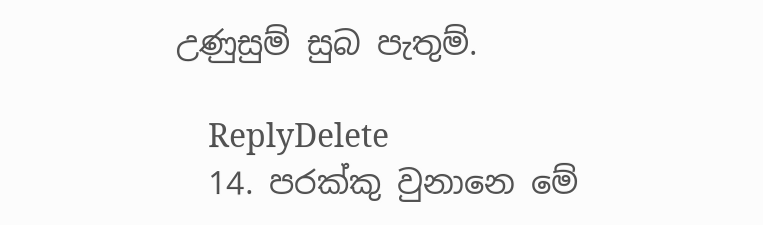උණුසුම් සුබ පැතුම්.

    ReplyDelete
  14. පරක්කු වුනානෙ මේ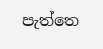පැත්තෙ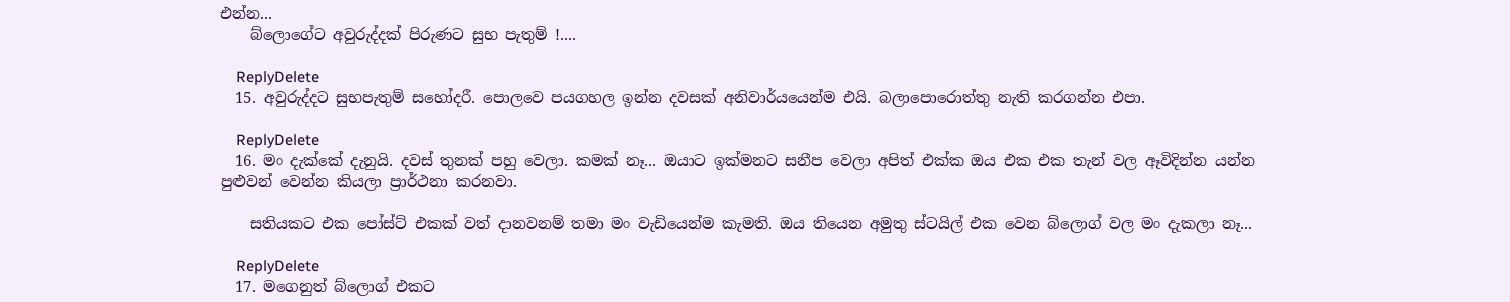එන්න...
    බ්ලොගේට අවුරුද්දක් පිරුණට සුභ පැතුම් !....

    ReplyDelete
  15. අවුරුද්දට සුභපැතුම් සහෝදරී. පොලවෙ පයගහල ඉන්න දවසක් අනිවාර්යයෙන්ම එයි. බලාපොරොත්තු නැති කරගන්න එපා.

    ReplyDelete
  16. මං දැක්කේ දැනුයි. දවස් තුනක් පහු වෙලා. කමක් නෑ... ඔයාට ඉක්මනට සනීප වෙලා අපිත් එක්ක ඔය එක එක තැන් වල ඈවිදින්න යන්න පුළුවන් වෙන්න කියලා ප්‍රාර්ථනා කරනවා.

    සතියකට එක පෝස්ට් එකක් වත් දානවනම් තමා මං වැඩියෙන්ම කැමති. ඔය තියෙන අමුතු ස්ටයිල් එක වෙන බ්ලොග් වල මං දැකලා නෑ...

    ReplyDelete
  17. මගෙනුත් බ්ලොග් එකට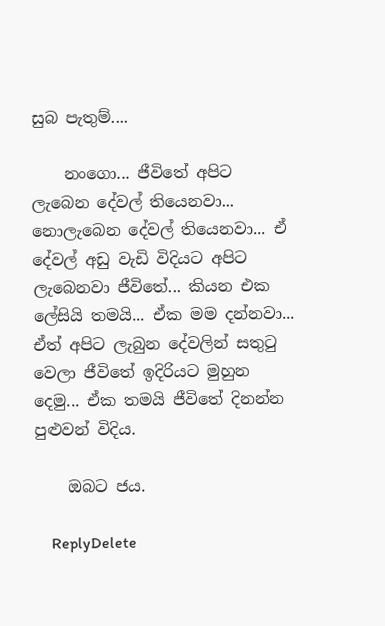සුබ පැතුම්....

    නංගො... ජීවිතේ අපිට ලැබෙන දේවල් තියෙනවා... නොලැබෙන දේවල් තියෙනවා... ඒ දේවල් අඩු වැඩි විදියට අපිට ලැබෙනවා ජීවිතේ... කියන එක ලේසියි තමයි... ඒක මම දන්නවා... ඒත් අපිට ලැබුන දේවලින් සතුටු වෙලා ජීවිතේ ඉදිරියට මුහුන දෙමු... ඒක තමයි ජීවිතේ දිනන්න පුළුවන් විදිය.

    ඔබට ජය.

    ReplyDelete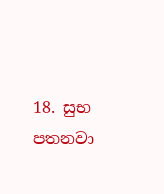18. සුභ පතනවා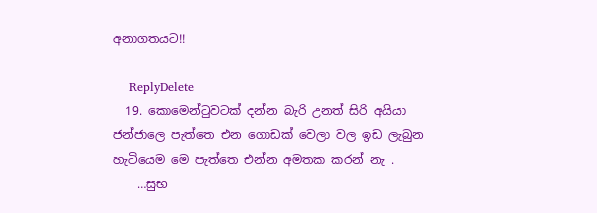අනාගතයට!!

    ReplyDelete
  19. කොමෙන්ටුවටක් දන්න බැරි උනත් සිරි අයියා ජන්ජාලෙ පැත්තෙ එන ගොඩක් වෙලා වල ඉඩ ලැබුන හැටියෙම මෙ පැත්තෙ එන්න අමතක කරන් නැ .
    …සුභ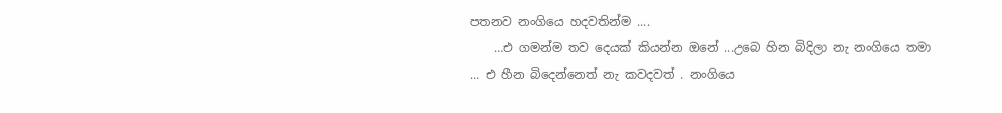පතනව නංගියෙ හදවතින්ම ....
    …එ ගමන්ම තව දෙයක් කියන්න ඔනේ ...උබෙ හින බිදිලා නැ නංගියෙ තමා ... එ හීන බිදෙන්නෙත් නැ කවදවත් . නංගියෙ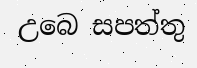උබෙ සපත්තු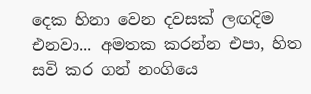දෙක හිනා වෙන දවසක් ලඟදිම එනවා... අමතක කරන්න එපා, හිත සවි කර ගන් නංගියෙ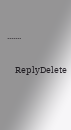.......

    ReplyDelete